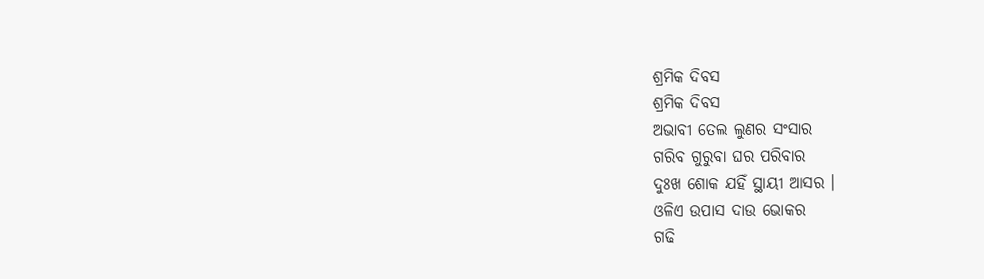ଶ୍ରମିକ ଦିବସ
ଶ୍ରମିକ ଦିବସ
ଅଭାବୀ ତେଲ ଲୁଣର ସଂସାର
ଗରିବ ଗୁରୁବା ଘର ପରିବାର
ଦୁଃଖ ଶୋକ ଯହିଁ ସ୍ଥାୟୀ ଆସର ।
ଓଳିଏ ଉପାସ ଦାଉ ଭୋକର
ଗଢି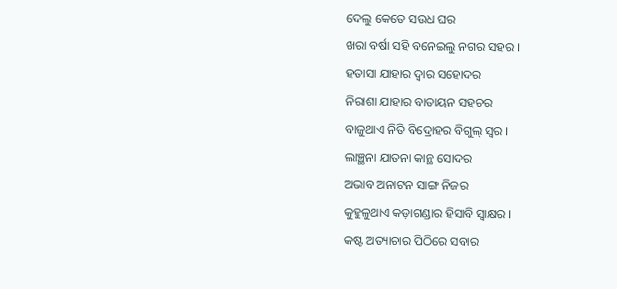ଦେଲୁ କେତେ ସଉଧ ଘର
ଖରା ବର୍ଷା ସହି ବନେଇଲୁ ନଗର ସହର ।
ହତାସା ଯାହାର ଦ୍ଵାର ସହୋଦର
ନିରାଶା ଯାହାର ବାତାୟନ ସହଚର
ବାଜୁଥାଏ ନିତି ବିଦ୍ରୋହର ବିଗୁଲ୍ ସ୍ଵର ।
ଲାଞ୍ଛନା ଯାତନା କାନ୍ଥ ସୋଦର
ଅଭାବ ଅନାଟନ ସାଙ୍ଗ ନିଜର
କୁହୁଳୁଥାଏ କଡ଼ାଗଣ୍ଡାର ହିସାବି ସ୍ଵାକ୍ଷର ।
କଷ୍ଟ ଅତ୍ୟାଚାର ପିଠିରେ ସବାର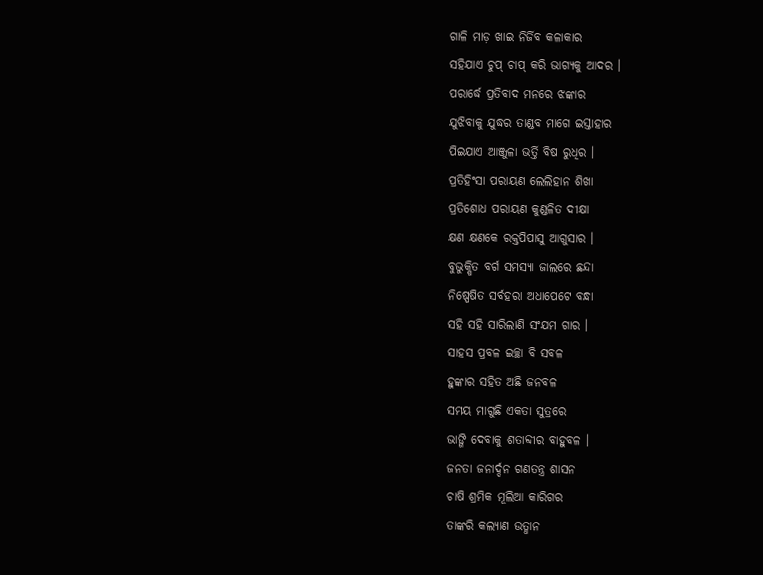ଗାଳି ମାଡ଼ ଖାଇ ନିର୍ଜିବ କଳାକାର
ସହିଯାଏ ଚୁପ୍ ଚାପ୍ କରି ଭାଗ୍ୟକୁ ଆଦର ।
ପରାର୍ଦ୍ଧେ ପ୍ରତିବାଦ ମନରେ ଝଙ୍କାର
ଯୁଝିବାକୁ ଯୁଦ୍ଧର ତାଣ୍ଡବ ମାଗେ ଇସ୍ତାହାର
ପିଇଯାଏ ଆଞ୍ଜୁଳା ଭର୍ତ୍ତି ବିଷ ରୁଧିର ।
ପ୍ରତିହିଂସା ପରାୟଣ ଲେଲିହାନ ଶିଖା
ପ୍ରତିଶୋଧ ପରାୟଣ କୁଣ୍ଡଳିତ ଦୀକ୍ଷା
କ୍ଷଣ କ୍ଷଣକେ ରକ୍ତପିପାସୁ ଆଗୁସାର ।
ବୁଭୁକ୍ଷିତ ବର୍ଗ ସମସ୍ୟା ଜାଲରେ ଛନ୍ଦା
ନିଷ୍ପେଷିତ ସର୍ବହରା ଅଧାପେଟେ ବନ୍ଧା
ସହି ସହି ସାରିଲାଣି ସଂଯମ ଗାର ।
ସାହସ ପ୍ରବଳ ଇଚ୍ଛା ବି ସବଳ
ହୁଙ୍କାର ସହିତ ଅଛି ଜନବଳ
ସମୟ ମାଗୁଛି ଏକତା ସୁତ୍ରରେ
ଭାଙ୍ଗି ଦେବାକୁ ଶତାବ୍ଦୀର ବାହୁବଳ ।
ଜନତା ଜନାର୍ଦ୍ଦନ ଗଣତନ୍ତ୍ର ଶାସନ
ଚାଷି ଶ୍ରମିକ ମୂଲିଆ କାରିଗର
ତାଙ୍କରି କଲ୍ୟାଣ ଉତ୍ଧାନ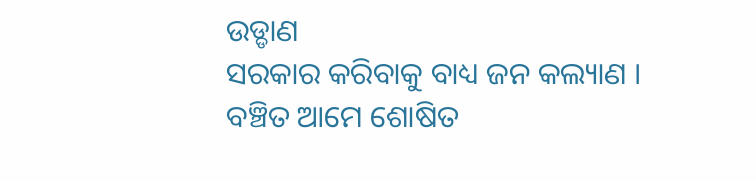ଉଡ୍ଡାଣ
ସରକାର କରିବାକୁ ବାଧ୍ୟ ଜନ କଲ୍ୟାଣ ।
ବଞ୍ଚିତ ଆମେ ଶୋଷିତ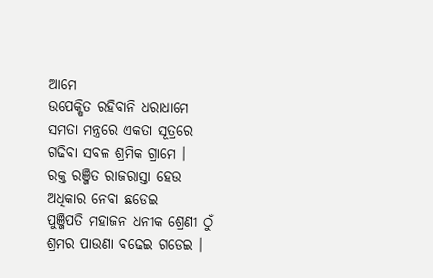ଆମେ
ଉପେକ୍ଷିତ ରହିବାନି ଧରାଧାମେ
ସମତା ମନ୍ତ୍ରରେ ଏକତା ସୂତ୍ରରେ
ଗଢିବା ସବଳ ଶ୍ରମିକ ଗ୍ରାମେ ।
ରକ୍ତ ରଞ୍ଜିତ ରାଜରାସ୍ତା ହେଉ
ଅଧିକାର ନେବା ଛଡେଇ
ପୁଞ୍ଜିପତି ମହାଜନ ଧନୀକ ଶ୍ରେଣୀ ଠୁଁ
ଶ୍ରମର ପାଉଣା ବଢେଇ ଗଡେଇ ।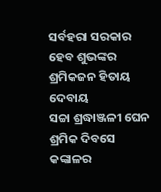ସର୍ବହରା ସରକାର ହେବ ଶୁଭଙ୍କର
ଶ୍ରମିକଜନ ହିତାୟ ଦେବାୟ
ସଚ୍ଚା ଶ୍ରଦ୍ଧାଞ୍ଜଳୀ ଘେନ ଶ୍ରମିକ ଦିବସେ
କଙ୍କାଳର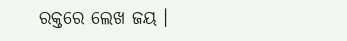ରକ୍ତରେ ଲେଖ ଜୟ ।